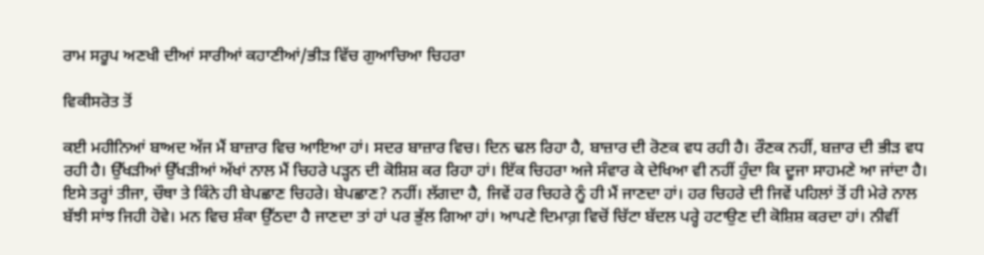ਰਾਮ ਸਰੂਪ ਅਣਖੀ ਦੀਆਂ ਸਾਰੀਆਂ ਕਹਾਣੀਆਂ/ਭੀੜ ਵਿੱਚ ਗੁਆਚਿਆ ਚਿਹਰਾ

ਵਿਕੀਸਰੋਤ ਤੋਂ

ਕਈ ਮਹੀਨਿਆਂ ਬਾਅਦ ਅੱਜ ਮੈਂ ਬਾਜ਼ਾਰ ਵਿਚ ਆਇਆ ਹਾਂ। ਸਦਰ ਬਾਜ਼ਾਰ ਵਿਚ। ਦਿਨ ਢਲ ਰਿਹਾ ਹੈ, ਬਾਜ਼ਾਰ ਦੀ ਰੋਣਕ ਵਧ ਰਹੀ ਹੈ। ਰੌਣਕ ਨਹੀਂ, ਬਜ਼ਾਰ ਦੀ ਭੀੜ ਵਧ ਰਹੀ ਹੈ। ਉੱਖੜੀਆਂ ਉੱਖੜੀਆਂ ਅੱਖਾਂ ਨਾਲ ਮੈਂ ਚਿਹਰੇ ਪੜ੍ਹਨ ਦੀ ਕੋਸ਼ਿਸ਼ ਕਰ ਰਿਹਾ ਹਾਂ। ਇੱਕ ਚਿਹਰਾ ਅਜੇ ਸੰਵਾਰ ਕੇ ਦੇਖਿਆ ਵੀ ਨਹੀਂ ਹੁੰਦਾ ਕਿ ਦੂਜਾ ਸਾਹਮਣੇ ਆ ਜਾਂਦਾ ਹੈ। ਇਸੇ ਤਰ੍ਹਾਂ ਤੀਜਾ, ਚੌਥਾ ਤੇ ਕਿੰਨੇ ਹੀ ਬੇਪਛਾਣ ਚਿਹਰੇ। ਬੇਪਛਾਣ? ਨਹੀਂ। ਲੱਗਦਾ ਹੈ, ਜਿਵੇਂ ਹਰ ਚਿਹਰੇ ਨੂੰ ਹੀ ਮੈਂ ਜਾਣਦਾ ਹਾਂ। ਹਰ ਚਿਹਰੇ ਦੀ ਜਿਵੇਂ ਪਹਿਲਾਂ ਤੋਂ ਹੀ ਮੇਰੇ ਨਾਲ ਬੱਝੀ ਸਾਂਝ ਜਿਹੀ ਹੋਵੇ। ਮਨ ਵਿਚ ਸ਼ੰਕਾ ਉੱਠਦਾ ਹੈ ਜਾਣਦਾ ਤਾਂ ਹਾਂ ਪਰ ਭੁੱਲ ਗਿਆ ਹਾਂ। ਆਪਣੇ ਦਿਮਾਗ਼ ਵਿਚੋਂ ਚਿੱਟਾ ਬੱਦਲ ਪਰ੍ਹੇ ਹਟਾਉਣ ਦੀ ਕੋਸ਼ਿਸ਼ ਕਰਦਾ ਹਾਂ। ਨੀਵੀਂ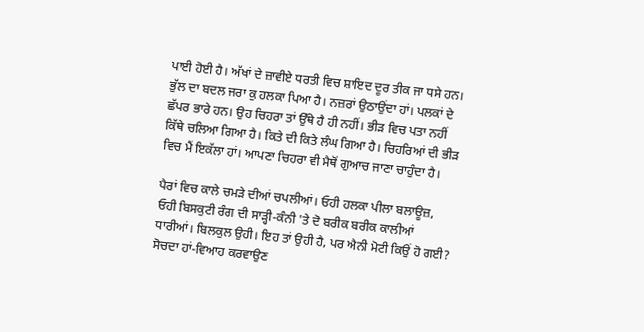ਪਾਈ ਹੋਈ ਹੈ। ਅੱਖਾਂ ਦੇ ਜ਼ਾਵੀਏ ਧਰਤੀ ਵਿਚ ਸ਼ਾਇਦ ਦੂਰ ਤੀਕ ਜਾ ਧਸੇ ਹਨ। ਭੁੱਲ ਦਾ ਬਦਲ ਜਰਾ ਕੁ ਹਲਕਾ ਪਿਆ ਹੈ। ਨਜ਼ਰਾਂ ਉਠਾਉਂਦਾ ਹਾਂ। ਪਲਕਾਂ ਦੇ ਛੱਪਰ ਭਾਰੇ ਹਨ। ਉਹ ਚਿਹਰਾ ਤਾਂ ਉੱਥੇ ਹੈ ਹੀ ਨਹੀਂ। ਭੀੜ ਵਿਚ ਪਤਾ ਨਹੀਂ ਕਿੱਥੇ ਚਲਿਆ ਗਿਆ ਹੈ। ਕਿਤੇ ਦੀ ਕਿਤੇ ਲੰਘ ਗਿਆ ਹੈ। ਚਿਹਰਿਆਂ ਦੀ ਭੀੜ ਵਿਚ ਮੈਂ ਇਕੱਲਾ ਹਾਂ। ਆਪਣਾ ਚਿਹਰਾ ਵੀ ਮੈਥੋਂ ਗੁਆਚ ਜਾਣਾ ਚਾਹੁੰਦਾ ਹੈ।

ਪੈਰਾਂ ਵਿਚ ਕਾਲੇ ਚਮੜੇ ਦੀਆਂ ਚਪਲੀਆਂ। ਓਹੀ ਹਲਕਾ ਪੀਲਾ ਬਲਾਊਜ਼, ਓਹੀ ਬਿਸਕੁਟੀ ਰੰਗ ਦੀ ਸਾੜ੍ਹੀ-ਕੰਨੀ 'ਤੇ ਦੋ ਬਰੀਕ ਬਰੀਕ ਕਾਲੀਆਂ ਧਾਰੀਆਂ। ਬਿਲਕੁਲ ਉਹੀ। ਇਹ ਤਾਂ ਉਹੀ ਹੈ, ਪਰ ਐਨੀ ਮੋਟੀ ਕਿਉਂ ਹੋ ਗਈ? ਸੋਚਦਾ ਹਾਂ-ਵਿਆਹ ਕਰਵਾਉਣ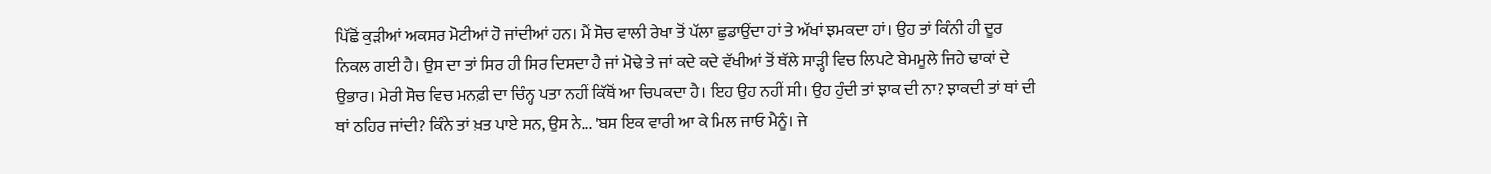ਪਿੱਛੋਂ ਕੁੜੀਆਂ ਅਕਸਰ ਮੋਟੀਆਂ ਹੋ ਜਾਂਦੀਆਂ ਹਨ। ਮੈਂ ਸੋਚ ਵਾਲੀ ਰੇਖਾ ਤੋਂ ਪੱਲਾ ਛੁਡਾਉਂਦਾ ਹਾਂ ਤੇ ਅੱਖਾਂ ਝਮਕਦਾ ਹਾਂ। ਉਹ ਤਾਂ ਕਿੰਨੀ ਹੀ ਦੂਰ ਨਿਕਲ ਗਈ ਹੈ। ਉਸ ਦਾ ਤਾਂ ਸਿਰ ਹੀ ਸਿਰ ਦਿਸਦਾ ਹੈ ਜਾਂ ਮੋਢੇ ਤੇ ਜਾਂ ਕਦੇ ਕਦੇ ਵੱਖੀਆਂ ਤੋਂ ਥੱਲੇ ਸਾੜ੍ਹੀ ਵਿਚ ਲਿਪਟੇ ਬੇਮਮੂਲੇ ਜਿਹੇ ਢਾਕਾਂ ਦੇ ਉਭਾਰ। ਮੇਰੀ ਸੋਚ ਵਿਚ ਮਨਫ਼ੀ ਦਾ ਚਿੰਨ੍ਹ ਪਤਾ ਨਹੀਂ ਕਿੱਥੋਂ ਆ ਚਿਪਕਦਾ ਹੈ। ਇਹ ਉਹ ਨਹੀਂ ਸੀ। ਉਹ ਹੁੰਦੀ ਤਾਂ ਝਾਕ ਦੀ ਨਾ? ਝਾਕਦੀ ਤਾਂ ਥਾਂ ਦੀ ਥਾਂ ਠਹਿਰ ਜਾਂਦੀ? ਕਿੰਨੇ ਤਾਂ ਖ਼ਤ ਪਾਏ ਸਨ, ਉਸ ਨੇ... 'ਬਸ ਇਕ ਵਾਰੀ ਆ ਕੇ ਮਿਲ ਜਾਓ ਮੈਨੂੰ। ਜੇ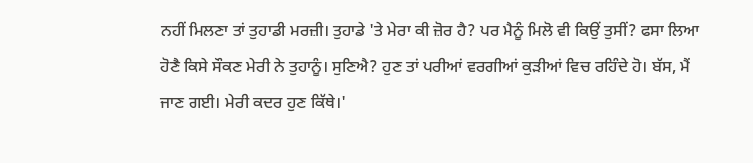ਨਹੀਂ ਮਿਲਣਾ ਤਾਂ ਤੁਹਾਡੀ ਮਰਜ਼ੀ। ਤੁਹਾਡੇ 'ਤੇ ਮੇਰਾ ਕੀ ਜ਼ੋਰ ਹੈ? ਪਰ ਮੈਨੂੰ ਮਿਲੋ ਵੀ ਕਿਉਂ ਤੁਸੀਂ? ਫਸਾ ਲਿਆ ਹੋਣੈ ਕਿਸੇ ਸੌਕਣ ਮੇਰੀ ਨੇ ਤੁਹਾਨੂੰ। ਸੁਣਿਐ? ਹੁਣ ਤਾਂ ਪਰੀਆਂ ਵਰਗੀਆਂ ਕੁੜੀਆਂ ਵਿਚ ਰਹਿੰਦੇ ਹੋ। ਬੱਸ, ਮੈਂ ਜਾਣ ਗਈ। ਮੇਰੀ ਕਦਰ ਹੁਣ ਕਿੱਥੇ।'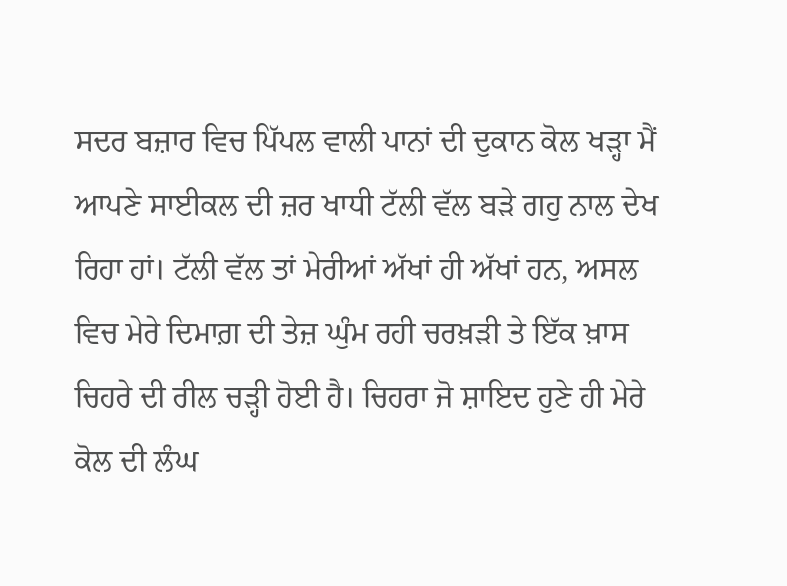ਸਦਰ ਬਜ਼ਾਰ ਵਿਚ ਪਿੱਪਲ ਵਾਲੀ ਪਾਨਾਂ ਦੀ ਦੁਕਾਨ ਕੋਲ ਖੜ੍ਹਾ ਮੈਂ ਆਪਣੇ ਸਾਈਕਲ ਦੀ ਜ਼ਰ ਖਾਧੀ ਟੱਲੀ ਵੱਲ ਬੜੇ ਗਹੁ ਨਾਲ ਦੇਖ ਰਿਹਾ ਹਾਂ। ਟੱਲੀ ਵੱਲ ਤਾਂ ਮੇਰੀਆਂ ਅੱਖਾਂ ਹੀ ਅੱਖਾਂ ਹਨ, ਅਸਲ ਵਿਚ ਮੇਰੇ ਦਿਮਾਗ਼ ਦੀ ਤੇਜ਼ ਘੁੰਮ ਰਹੀ ਚਰਖ਼ੜੀ ਤੇ ਇੱਕ ਖ਼ਾਸ ਚਿਹਰੇ ਦੀ ਰੀਲ ਚੜ੍ਹੀ ਹੋਈ ਹੈ। ਚਿਹਰਾ ਜੋ ਸ਼ਾਇਦ ਹੁਣੇ ਹੀ ਮੇਰੇ ਕੋਲ ਦੀ ਲੰਘ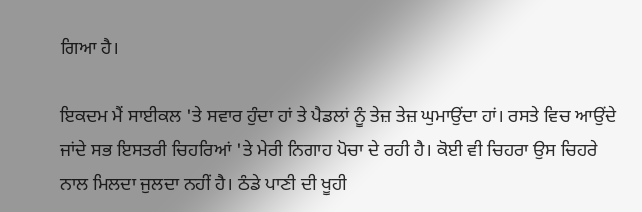ਗਿਆ ਹੈ।

ਇਕਦਮ ਮੈਂ ਸਾਈਕਲ 'ਤੇ ਸਵਾਰ ਹੁੰਦਾ ਹਾਂ ਤੇ ਪੈਡਲਾਂ ਨੂੰ ਤੇਜ਼ ਤੇਜ਼ ਘੁਮਾਉਂਦਾ ਹਾਂ। ਰਸਤੇ ਵਿਚ ਆਉਂਦੇ ਜਾਂਦੇ ਸਭ ਇਸਤਰੀ ਚਿਹਰਿਆਂ 'ਤੇ ਮੇਰੀ ਨਿਗਾਹ ਪੋਚਾ ਦੇ ਰਹੀ ਹੈ। ਕੋਈ ਵੀ ਚਿਹਰਾ ਉਸ ਚਿਹਰੇ ਨਾਲ ਮਿਲਦਾ ਜੁਲਦਾ ਨਹੀਂ ਹੈ। ਠੰਡੇ ਪਾਣੀ ਦੀ ਖੂਹੀ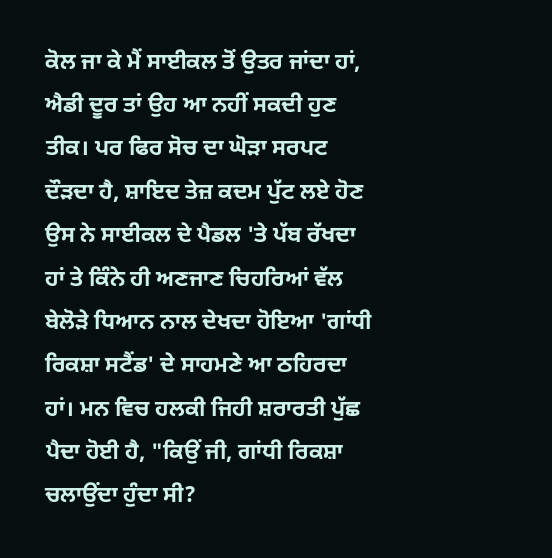ਕੋਲ ਜਾ ਕੇ ਮੈਂ ਸਾਈਕਲ ਤੋਂ ਉਤਰ ਜਾਂਦਾ ਹਾਂ, ਐਡੀ ਦੂਰ ਤਾਂ ਉਹ ਆ ਨਹੀਂ ਸਕਦੀ ਹੁਣ ਤੀਕ। ਪਰ ਫਿਰ ਸੋਚ ਦਾ ਘੋੜਾ ਸਰਪਟ ਦੌੜਦਾ ਹੈ, ਸ਼ਾਇਦ ਤੇਜ਼ ਕਦਮ ਪੁੱਟ ਲਏ ਹੋਣ ਉਸ ਨੇ ਸਾਈਕਲ ਦੇ ਪੈਡਲ 'ਤੇ ਪੱਬ ਰੱਖਦਾ ਹਾਂ ਤੇ ਕਿੰਨੇ ਹੀ ਅਣਜਾਣ ਚਿਹਰਿਆਂ ਵੱਲ ਬੇਲੋੜੇ ਧਿਆਨ ਨਾਲ ਦੇਖਦਾ ਹੋਇਆ 'ਗਾਂਧੀ ਰਿਕਸ਼ਾ ਸਟੈਂਡ' ਦੇ ਸਾਹਮਣੇ ਆ ਠਹਿਰਦਾ ਹਾਂ। ਮਨ ਵਿਚ ਹਲਕੀ ਜਿਹੀ ਸ਼ਰਾਰਤੀ ਪੁੱਛ ਪੈਦਾ ਹੋਈ ਹੈ, "ਕਿਉਂ ਜੀ, ਗਾਂਧੀ ਰਿਕਸ਼ਾ ਚਲਾਉਂਦਾ ਹੁੰਦਾ ਸੀ?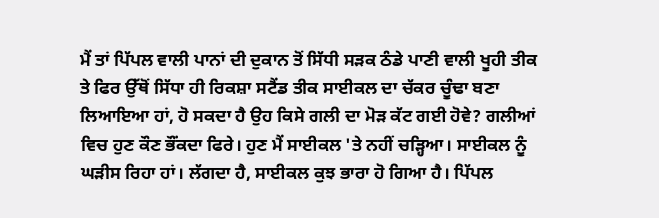ਮੈਂ ਤਾਂ ਪਿੱਪਲ ਵਾਲੀ ਪਾਨਾਂ ਦੀ ਦੁਕਾਨ ਤੋਂ ਸਿੱਧੀ ਸੜਕ ਠੰਡੇ ਪਾਣੀ ਵਾਲੀ ਖੂਹੀ ਤੀਕ ਤੇ ਫਿਰ ਉੱਥੋਂ ਸਿੱਧਾ ਹੀ ਰਿਕਸ਼ਾ ਸਟੈਂਡ ਤੀਕ ਸਾਈਕਲ ਦਾ ਚੱਕਰ ਚੂੰਢਾ ਬਣਾ ਲਿਆਇਆ ਹਾਂ, ਹੋ ਸਕਦਾ ਹੈ ਉਹ ਕਿਸੇ ਗਲੀ ਦਾ ਮੋੜ ਕੱਟ ਗਈ ਹੋਵੇ? ਗਲੀਆਂ ਵਿਚ ਹੁਣ ਕੌਣ ਭੌਂਕਦਾ ਫਿਰੇ। ਹੁਣ ਮੈਂ ਸਾਈਕਲ 'ਤੇ ਨਹੀਂ ਚੜ੍ਹਿਆ। ਸਾਈਕਲ ਨੂੰ ਘੜੀਸ ਰਿਹਾ ਹਾਂ। ਲੱਗਦਾ ਹੈ, ਸਾਈਕਲ ਕੁਝ ਭਾਰਾ ਹੋ ਗਿਆ ਹੈ। ਪਿੱਪਲ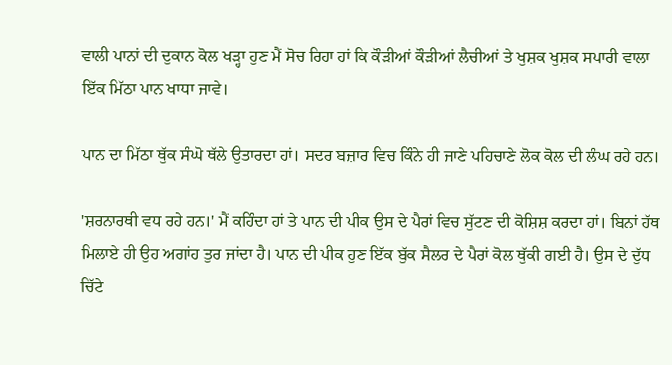ਵਾਲੀ ਪਾਨਾਂ ਦੀ ਦੁਕਾਨ ਕੋਲ ਖੜ੍ਹਾ ਹੁਣ ਮੈਂ ਸੋਚ ਰਿਹਾ ਹਾਂ ਕਿ ਕੌੜੀਆਂ ਕੌੜੀਆਂ ਲੈਚੀਆਂ ਤੇ ਖੁਸ਼ਕ ਖੁਸ਼ਕ ਸਪਾਰੀ ਵਾਲਾ ਇੱਕ ਮਿੱਠਾ ਪਾਨ ਖਾਧਾ ਜਾਵੇ।

ਪਾਨ ਦਾ ਮਿੱਠਾ ਥੁੱਕ ਸੰਘੋ ਥੱਲੇ ਉਤਾਰਦਾ ਹਾਂ। ਸਦਰ ਬਜ਼ਾਰ ਵਿਚ ਕਿੰਨੇ ਹੀ ਜਾਣੇ ਪਹਿਚਾਣੇ ਲੋਕ ਕੋਲ ਦੀ ਲੰਘ ਰਹੇ ਹਨ।

'ਸ਼ਰਨਾਰਥੀ ਵਧ ਰਹੇ ਹਨ।' ਮੈਂ ਕਹਿੰਦਾ ਹਾਂ ਤੇ ਪਾਨ ਦੀ ਪੀਕ ਉਸ ਦੇ ਪੈਰਾਂ ਵਿਚ ਸੁੱਟਣ ਦੀ ਕੋਸ਼ਿਸ਼ ਕਰਦਾ ਹਾਂ। ਬਿਨਾਂ ਹੱਥ ਮਿਲਾਏ ਹੀ ਉਹ ਅਗਾਂਹ ਤੁਰ ਜਾਂਦਾ ਹੈ। ਪਾਨ ਦੀ ਪੀਕ ਹੁਣ ਇੱਕ ਬੁੱਕ ਸੈਲਰ ਦੇ ਪੈਰਾਂ ਕੋਲ ਥੁੱਕੀ ਗਈ ਹੈ। ਉਸ ਦੇ ਦੁੱਧ ਚਿੱਟੇ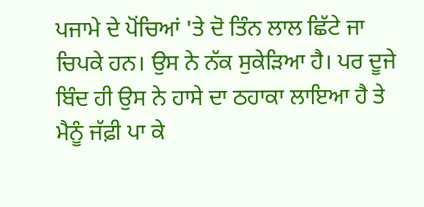ਪਜਾਮੇ ਦੇ ਪੋਂਚਿਆਂ 'ਤੇ ਦੋ ਤਿੰਨ ਲਾਲ ਛਿੱਟੇ ਜਾ ਚਿਪਕੇ ਹਨ। ਉਸ ਨੇ ਨੱਕ ਸੁਕੇੜਿਆ ਹੈ। ਪਰ ਦੂਜੇ ਬਿੰਦ ਹੀ ਉਸ ਨੇ ਹਾਸੇ ਦਾ ਠਹਾਕਾ ਲਾਇਆ ਹੈ ਤੇ ਮੈਨੂੰ ਜੱਫ਼ੀ ਪਾ ਕੇ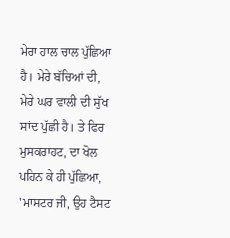ਮੇਰਾ ਹਾਲ ਚਾਲ ਪੁੱਛਿਆ ਹੈ। ਮੇਰੇ ਬੱਚਿਆਂ ਦੀ, ਮੇਰੇ ਘਰ ਵਾਲੀ ਦੀ ਸੁੱਖ ਸਾਂਦ ਪੁੱਛੀ ਹੈ। ਤੇ ਫਿਰ ਮੁਸਕਰਾਹਟ, ਦਾ ਖੋਲ ਪਹਿਨ ਕੇ ਹੀ ਪੁੱਛਿਆ, 'ਮਾਸਟਰ ਜੀ, ਉਹ ਟੈਸਟ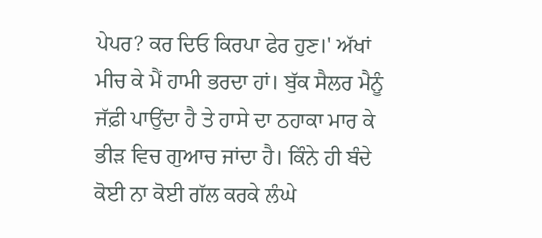ਪੇਪਰ? ਕਰ ਦਿਓ ਕਿਰਪਾ ਫੇਰ ਹੁਣ।' ਅੱਖਾਂ ਮੀਚ ਕੇ ਮੈਂ ਹਾਮੀ ਭਰਦਾ ਹਾਂ। ਬੁੱਕ ਸੈਲਰ ਮੈਨੂੰ ਜੱਫ਼ੀ ਪਾਉਂਦਾ ਹੈ ਤੇ ਹਾਸੇ ਦਾ ਠਹਾਕਾ ਮਾਰ ਕੇ ਭੀੜ ਵਿਚ ਗੁਆਚ ਜਾਂਦਾ ਹੈ। ਕਿੰਨੇ ਹੀ ਬੰਦੇ ਕੋਈ ਨਾ ਕੋਈ ਗੱਲ ਕਰਕੇ ਲੰਘੇ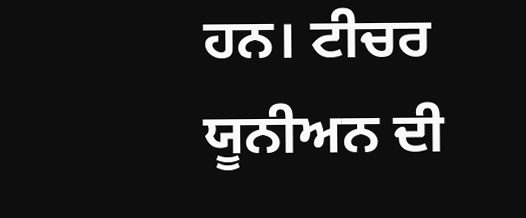ਹਨ। ਟੀਚਰ ਯੂਨੀਅਨ ਦੀ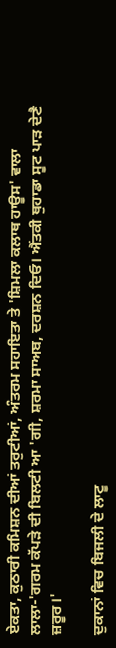ਏਕਤਾ, ਕੁਠਾਰੀ ਕਮਿਸ਼ਨ ਦੀਆਂ ਤਰੁਟੀਆਂ, ਅੰਤਰਮ ਸਹਾਇਤਾ ਤੇ 'ਸ਼ਿਮਲਾ ਕਲਾਥ ਹਾਊਸ' ਵਾਲਾ ਲਾਲਾ-'ਗਰਮ ਕੱਪੜੇ ਦੀ ਬਿਲਟੀ ਆ 'ਗੀ, ਸ਼ਰਮਾ ਸਾਅਬ, ਦਰਸ਼ਨ ਦਿਓ। ਐਂਤਕੀ ਥੁਹਾਡਾ ਸੂਟ ਪਾੜ ਦੇਣੈ ਜ਼ਰੂਰ।'

ਦੁਕਾਨਾਂ ਵਿਚ ਬਿਜਲੀ ਦੇ ਲਾਟੂ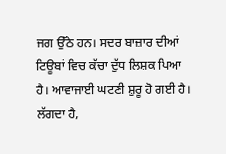ਜਗ ਉੱਠੇ ਹਨ। ਸਦਰ ਬਾਜ਼ਾਰ ਦੀਆਂ ਟਿਊਬਾਂ ਵਿਚ ਕੱਚਾ ਦੁੱਧ ਲਿਸ਼ਕ ਪਿਆ ਹੈ। ਆਵਾਜਾਈ ਘਟਣੀ ਸ਼ੁਰੂ ਹੋ ਗਈ ਹੈ। ਲੱਗਦਾ ਹੈ,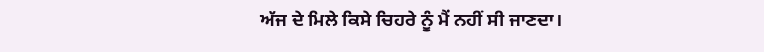ਅੱਜ ਦੇ ਮਿਲੇ ਕਿਸੇ ਚਿਹਰੇ ਨੂੰ ਮੈਂ ਨਹੀਂ ਸੀ ਜਾਣਦਾ।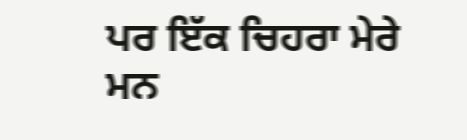ਪਰ ਇੱਕ ਚਿਹਰਾ ਮੇਰੇ ਮਨ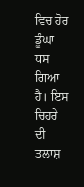ਵਿਚ ਹੋਰ ਡੂੰਘਾ ਧਸ ਗਿਆ ਹੈ। ਇਸ ਚਿਹਰੇ ਦੀ ਤਲਾਸ਼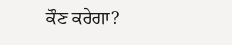ਕੌਣ ਕਰੇਗਾ?